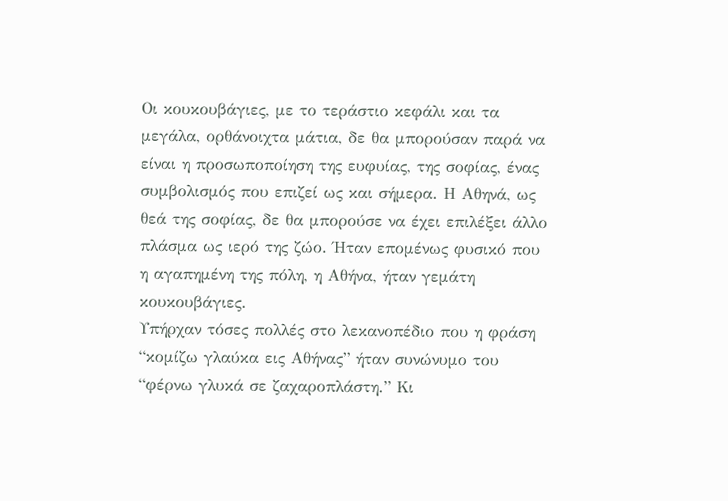Οι κουκουβάγιες, με το τεράστιο κεφάλι και τα μεγάλα, ορθάνοιχτα μάτια, δε θα μπορούσαν παρά να είναι η προσωποποίηση της ευφυίας, της σοφίας, ένας συμβολισμός που επιζεί ως και σήμερα. Η Αθηνά, ως θεά της σοφίας, δε θα μπορούσε να έχει επιλέξει άλλο πλάσμα ως ιερό της ζώο. Ήταν επομένως φυσικό που η αγαπημένη της πόλη, η Αθήνα, ήταν γεμάτη κουκουβάγιες.
Υπήρχαν τόσες πολλές στο λεκανοπέδιο που η φράση “κομίζω γλαύκα εις Αθήνας” ήταν συνώνυμο του “φέρνω γλυκά σε ζαχαροπλάστη.” Κι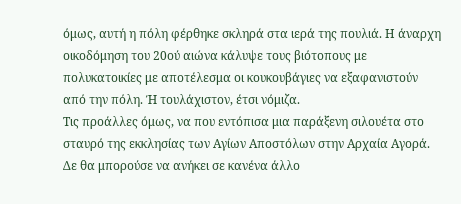όμως, αυτή η πόλη φέρθηκε σκληρά στα ιερά της πουλιά. Η άναρχη οικοδόμηση του 20ού αιώνα κάλυψε τους βιότοπους με πολυκατοικίες με αποτέλεσμα οι κουκουβάγιες να εξαφανιστούν από την πόλη. Ή τουλάχιστον, έτσι νόμιζα.
Τις προάλλες όμως, να που εντόπισα μια παράξενη σιλουέτα στο σταυρό της εκκλησίας των Αγίων Αποστόλων στην Αρχαία Αγορά. Δε θα μπορούσε να ανήκει σε κανένα άλλο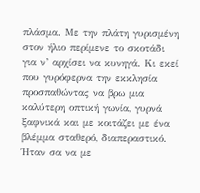πλάσμα. Με την πλάτη γυρισμένη στον ήλιο περίμενε το σκοτάδι για ν’ αρχίσει να κυνηγά. Κι εκεί που γυρόφερνα την εκκλησία προσπαθώντας να βρω μια καλύτερη οπτική γωνία, γυρνά ξαφνικά και με κοιτάζει με ένα βλέμμα σταθερό, διαπεραστικό. Ήταν σα να με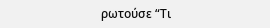ρωτούσε “Τι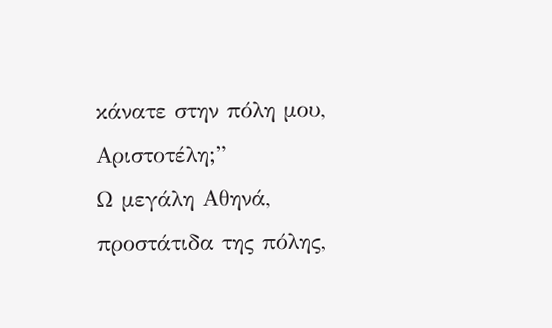κάνατε στην πόλη μου, Αριστοτέλη;”
Ω μεγάλη Αθηνά, προστάτιδα της πόλης,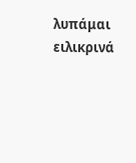λυπάμαι ειλικρινά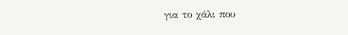για το χάλι που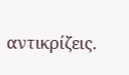αντικρίζεις.